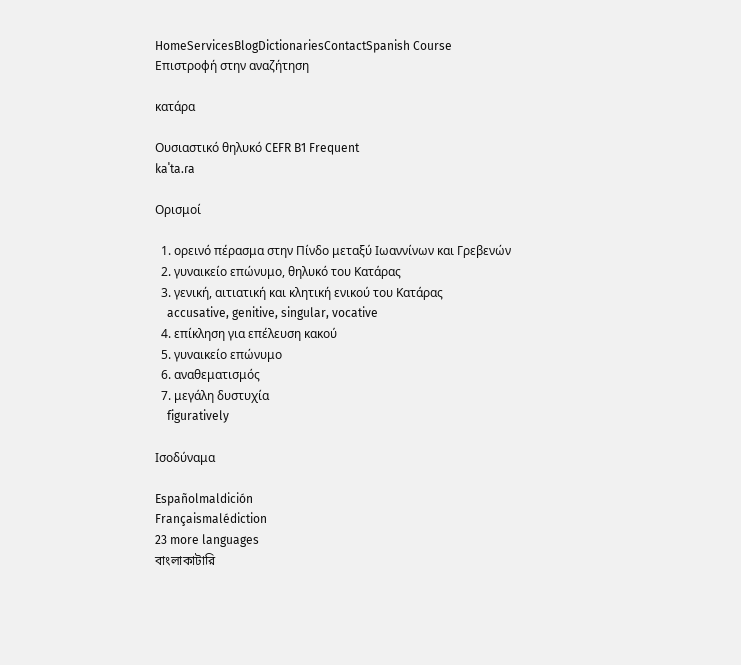HomeServicesBlogDictionariesContactSpanish Course
Επιστροφή στην αναζήτηση

κατάρα

Ουσιαστικό θηλυκό CEFR B1 Frequent
kaˈta.ɾa

Ορισμοί

  1. ορεινό πέρασμα στην Πίνδο μεταξύ Ιωαννίνων και Γρεβενών
  2. γυναικείο επώνυμο, θηλυκό του Κατάρας
  3. γενική, αιτιατική και κλητική ενικού του Κατάρας
    accusative, genitive, singular, vocative
  4. επίκληση για επέλευση κακού
  5. γυναικείο επώνυμο
  6. αναθεματισμός
  7. μεγάλη δυστυχία
    figuratively

Ισοδύναμα

Españolmaldición
Françaismalédiction
23 more languages
বাংলাকাটারি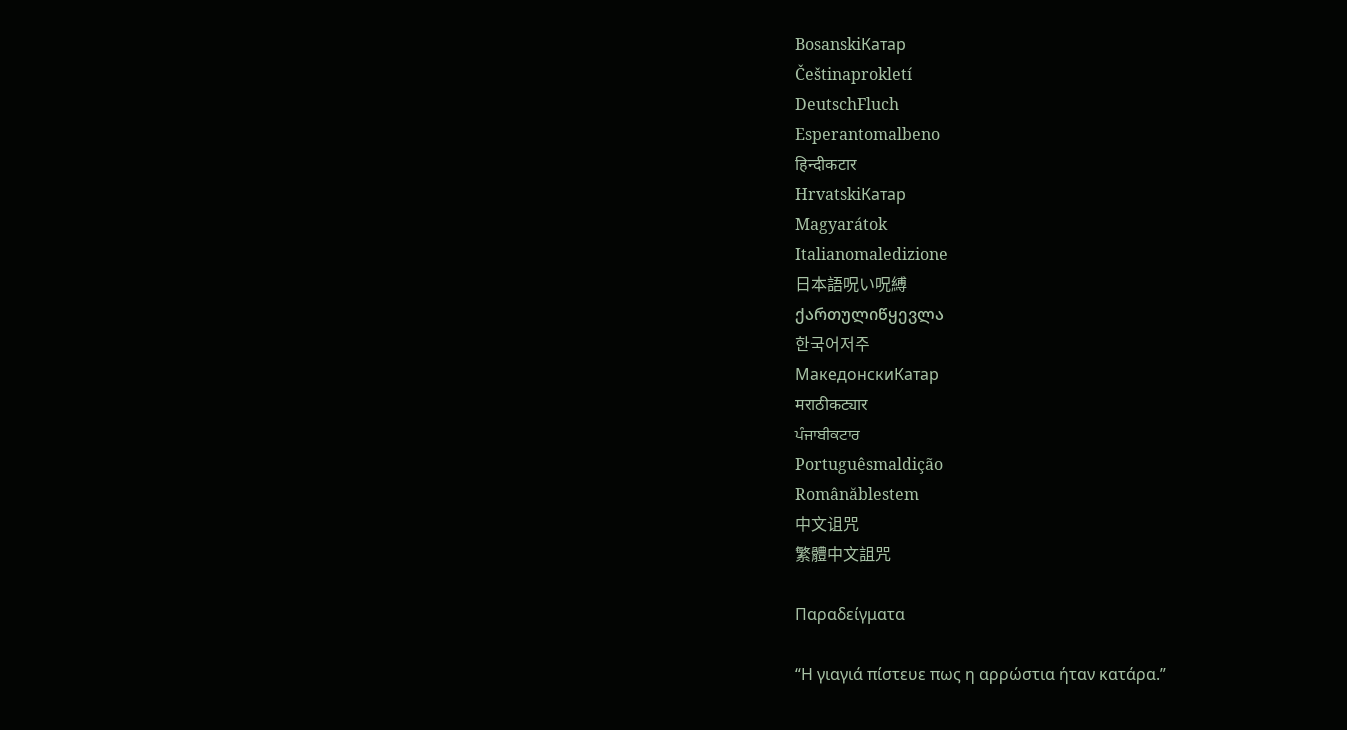BosanskiКатар
Češtinaprokletí
DeutschFluch
Esperantomalbeno
हिन्दीकटार
HrvatskiКатар
Magyarátok
Italianomaledizione
日本語呪い呪縛
ქართულიწყევლა
한국어저주
МакедонскиКатар
मराठीकट्यार
ਪੰਜਾਬੀਕਟਾਰ
Portuguêsmaldição
Românăblestem
中文诅咒
繁體中文詛咒

Παραδείγματα

“Η γιαγιά πίστευε πως η αρρώστια ήταν κατάρα.”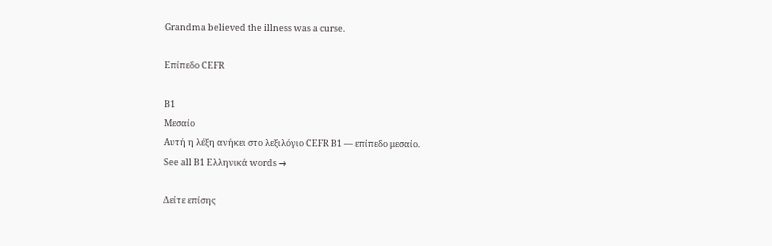Grandma believed the illness was a curse.

Επίπεδο CEFR

B1
Μεσαίο
Αυτή η λέξη ανήκει στο λεξιλόγιο CEFR B1 — επίπεδο μεσαίο.
See all B1 Ελληνικά words →

Δείτε επίσης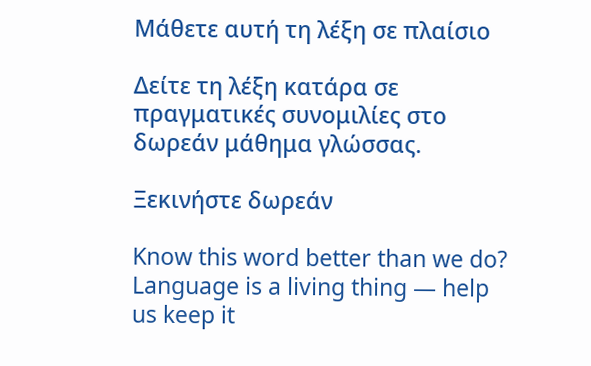Μάθετε αυτή τη λέξη σε πλαίσιο

Δείτε τη λέξη κατάρα σε πραγματικές συνομιλίες στο δωρεάν μάθημα γλώσσας.

Ξεκινήστε δωρεάν

Know this word better than we do? Language is a living thing — help us keep it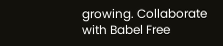growing. Collaborate with Babel Free